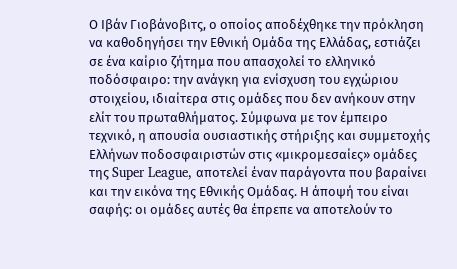Ο Ιβάν Γιοβάνοβιτς, ο οποίος αποδέχθηκε την πρόκληση να καθοδηγήσει την Εθνική Ομάδα της Ελλάδας, εστιάζει σε ένα καίριο ζήτημα που απασχολεί το ελληνικό ποδόσφαιρο: την ανάγκη για ενίσχυση του εγχώριου στοιχείου, ιδιαίτερα στις ομάδες που δεν ανήκουν στην ελίτ του πρωταθλήματος. Σύμφωνα με τον έμπειρο τεχνικό, η απουσία ουσιαστικής στήριξης και συμμετοχής Ελλήνων ποδοσφαιριστών στις «μικρομεσαίες» ομάδες της Super League, αποτελεί έναν παράγοντα που βαραίνει και την εικόνα της Εθνικής Ομάδας. Η άποψή του είναι σαφής: οι ομάδες αυτές θα έπρεπε να αποτελούν το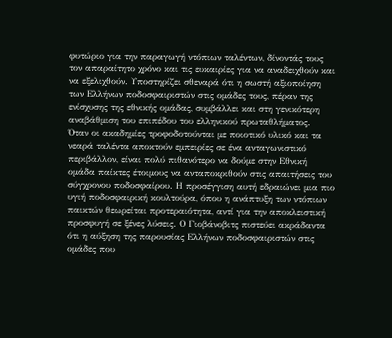φυτώριο για την παραγωγή ντόπιων ταλέντων, δίνοντάς τους τον απαραίτητο χρόνο και τις ευκαιρίες για να αναδειχθούν και να εξελιχθούν. Υποστηρίζει σθεναρά ότι η σωστή αξιοποίηση των Ελλήνων ποδοσφαιριστών στις ομάδες τους, πέραν της ενίσχυσης της εθνικής ομάδας, συμβάλλει και στη γενικότερη αναβάθμιση του επιπέδου του ελληνικού πρωταθλήματος.
Όταν οι ακαδημίες τροφοδοτούνται με ποιοτικό υλικό και τα νεαρά ταλέντα αποκτούν εμπειρίες σε ένα ανταγωνιστικό περιβάλλον, είναι πολύ πιθανότερο να δούμε στην Εθνική ομάδα παίκτες έτοιμους να ανταποκριθούν στις απαιτήσεις του σύγχρονου ποδοσφαίρου. Η προσέγγιση αυτή εδραιώνει μια πιο υγιή ποδοσφαιρική κουλτούρα, όπου η ανάπτυξη των ντόπιων παικτών θεωρείται προτεραιότητα, αντί για την αποκλειστική προσφυγή σε ξένες λύσεις. Ο Γιοβάνοβιτς πιστεύει ακράδαντα ότι η αύξηση της παρουσίας Ελλήνων ποδοσφαιριστών στις ομάδες που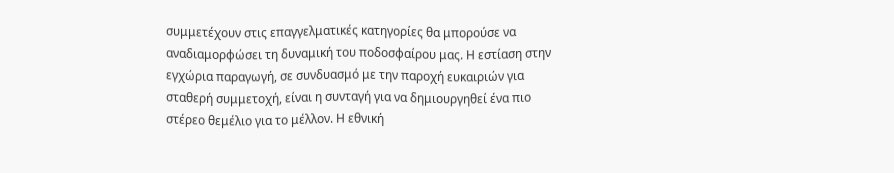συμμετέχουν στις επαγγελματικές κατηγορίες θα μπορούσε να αναδιαμορφώσει τη δυναμική του ποδοσφαίρου μας. Η εστίαση στην εγχώρια παραγωγή, σε συνδυασμό με την παροχή ευκαιριών για σταθερή συμμετοχή, είναι η συνταγή για να δημιουργηθεί ένα πιο στέρεο θεμέλιο για το μέλλον. Η εθνική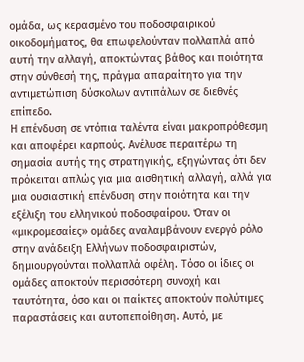ομάδα, ως κερασμένο του ποδοσφαιρικού οικοδομήματος, θα επωφελούνταν πολλαπλά από αυτή την αλλαγή, αποκτώντας βάθος και ποιότητα στην σύνθεσή της, πράγμα απαραίτητο για την αντιμετώπιση δύσκολων αντιπάλων σε διεθνές επίπεδο.
Η επένδυση σε ντόπια ταλέντα είναι μακροπρόθεσμη και αποφέρει καρπούς. Ανέλυσε περαιτέρω τη σημασία αυτής της στρατηγικής, εξηγώντας ότι δεν πρόκειται απλώς για μια αισθητική αλλαγή, αλλά για μια ουσιαστική επένδυση στην ποιότητα και την εξέλιξη του ελληνικού ποδοσφαίρου. Όταν οι «μικρομεσαίες» ομάδες αναλαμβάνουν ενεργό ρόλο στην ανάδειξη Ελλήνων ποδοσφαιριστών, δημιουργούνται πολλαπλά οφέλη. Τόσο οι ίδιες οι ομάδες αποκτούν περισσότερη συνοχή και ταυτότητα, όσο και οι παίκτες αποκτούν πολύτιμες παραστάσεις και αυτοπεποίθηση. Αυτό, με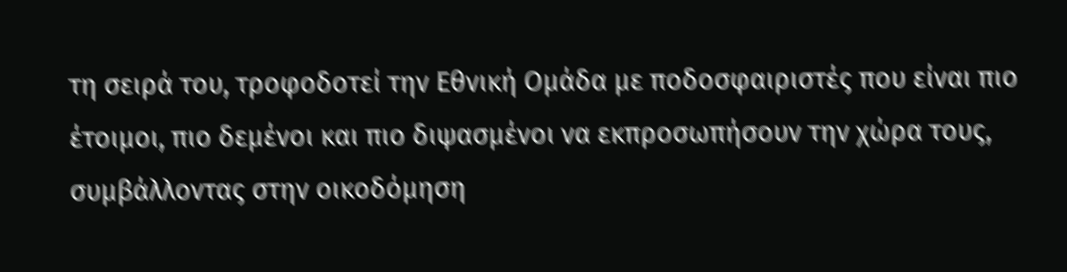τη σειρά του, τροφοδοτεί την Εθνική Ομάδα με ποδοσφαιριστές που είναι πιο έτοιμοι, πιο δεμένοι και πιο διψασμένοι να εκπροσωπήσουν την χώρα τους, συμβάλλοντας στην οικοδόμηση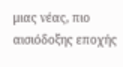μιας νέας, πιο αισιόδοξης εποχής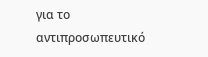για το αντιπροσωπευτικό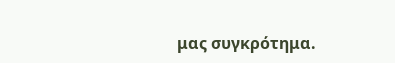μας συγκρότημα.